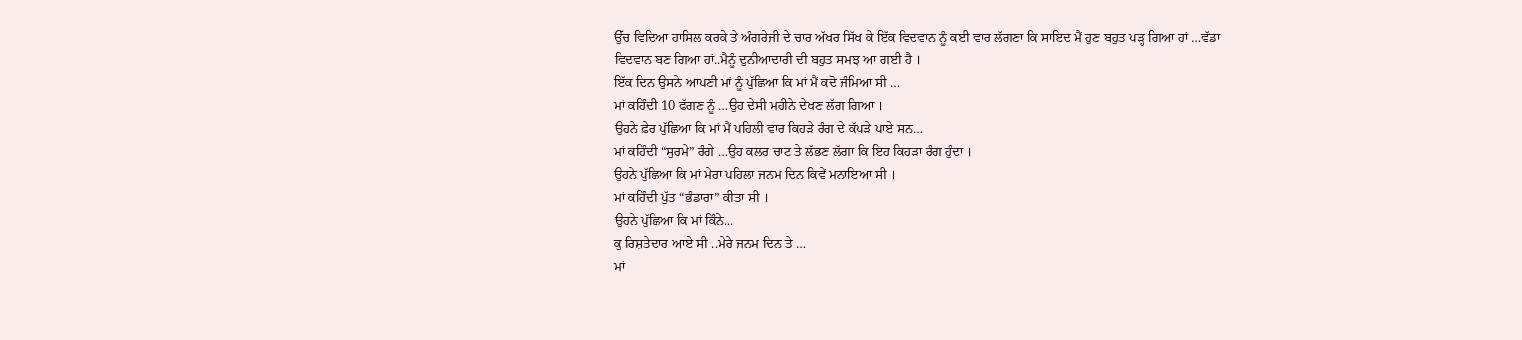ਉੱਚ ਵਿਦਿਆ ਹਾਸਿਲ ਕਰਕੇ ਤੇ ਅੰਗਰੇਜੀ ਦੇ ਚਾਰ ਅੱਖਰ ਸਿੱਖ ਕੇ ਇੱਕ ਵਿਦਵਾਨ ਨੂੰ ਕਈ ਵਾਰ ਲੱਗਣਾ ਕਿ ਸਾਇਦ ਮੈਂ ਹੁਣ ਬਹੁਤ ਪੜ੍ਹ ਗਿਆ ਹਾਂ …ਵੱਡਾ ਵਿਦਵਾਨ ਬਣ ਗਿਆ ਹਾਂ..ਮੈਨੂੰ ਦੁਨੀਆਦਾਰੀ ਦੀ ਬਹੁਤ ਸਮਝ ਆ ਗਈ ਹੈ ।
ਇੱਕ ਦਿਨ ਉਸਨੇ ਆਪਣੀ ਮਾਂ ਨੂੰ ਪੁੱਛਿਆ ਕਿ ਮਾਂ ਮੈਂ ਕਦੋ ਜੰਮਿਆ ਸੀ …
ਮਾਂ ਕਹਿੰਦੀ 10 ਫੱਗਣ ਨੂੰ …ਉਹ ਦੇਸੀ ਮਹੀਨੇ ਦੇਖਣ ਲੱਗ ਗਿਆ ।
ਉਹਨੇ ਫ਼ੇਰ ਪੁੱਛਿਆ ਕਿ ਮਾਂ ਮੈਂ ਪਹਿਲੀ ਵਾਰ ਕਿਹੜੇ ਰੰਗ ਦੇ ਕੱਪੜੇ ਪਾਏ ਸਨ…
ਮਾਂ ਕਹਿੰਦੀ “ਸੁਰਮੇ” ਰੰਗੇ …ਉਹ ਕਲਰ ਚਾਟ ਤੇ ਲੱਭਣ ਲੱਗਾ ਕਿ ਇਹ ਕਿਹੜਾ ਰੰਗ ਹੁੰਦਾ ।
ਉਹਨੇ ਪੁੱਛਿਆ ਕਿ ਮਾਂ ਮੇਰਾ ਪਹਿਲਾ ਜਨਮ ਦਿਨ ਕਿਵੇਂ ਮਨਾਇਆ ਸੀ ।
ਮਾਂ ਕਹਿੰਦੀ ਪੁੱਤ “ਭੰਡਾਰਾ” ਕੀਤਾ ਸੀ ।
ਉਹਨੇ ਪੁੱਛਿਆ ਕਿ ਮਾਂ ਕਿੰਨੇ...
ਕੁ ਰਿਸ਼ਤੇਦਾਰ ਆਏ ਸੀ ..ਮੇਰੇ ਜਨਮ ਦਿਨ ਤੇ …
ਮਾਂ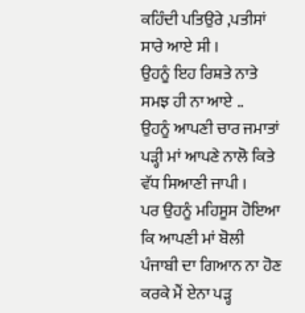ਕਹਿੰਦੀ ਪਤਿਉਰੇ ,ਪਤੀਸਾਂ ਸਾਰੇ ਆਏ ਸੀ ।
ਉਹਨੂੰ ਇਹ ਰਿਸ਼ਤੇ ਨਾਤੇ ਸਮਝ ਹੀ ਨਾ ਆਏ ..
ਉਹਨੂੰ ਆਪਣੀ ਚਾਰ ਜਮਾਤਾਂ ਪੜ੍ਹੀ ਮਾਂ ਆਪਣੇ ਨਾਲੋ ਕਿਤੇ ਵੱਧ ਸਿਆਣੀ ਜਾਪੀ ।
ਪਰ ਉਹਨੂੰ ਮਹਿਸੂਸ ਹੋਇਆ ਕਿ ਆਪਣੀ ਮਾਂ ਬੋਲੀ ਪੰਜਾਬੀ ਦਾ ਗਿਆਨ ਨਾ ਹੋਣ ਕਰਕੇ ਮੈਂ ਏਨਾ ਪੜ੍ਹ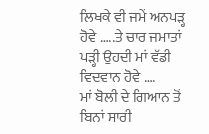ਲਿਖਕੇ ਵੀ ਜਮੇਂ ਅਨਪੜ੍ਹ ਹੋਵੇ …..ਤੇ ਚਾਰ ਜਮਾਤਾਂ ਪੜ੍ਹੀ ਉਹਦੀ ਮਾਂ ਵੱਡੀ ਵਿਦਵਾਨ ਹੋਵੇ ….
ਮਾਂ ਬੋਲੀ ਦੇ ਗਿਆਨ ਤੋਂ ਬਿਨਾਂ ਸਾਰੀ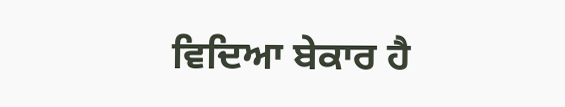ਵਿਦਿਆ ਬੇਕਾਰ ਹੈ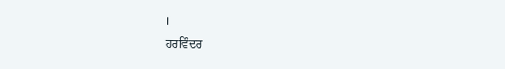।
ਹਰਵਿੰਦਰ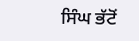ਸਿੰਘ ਭੱਟੋਂ